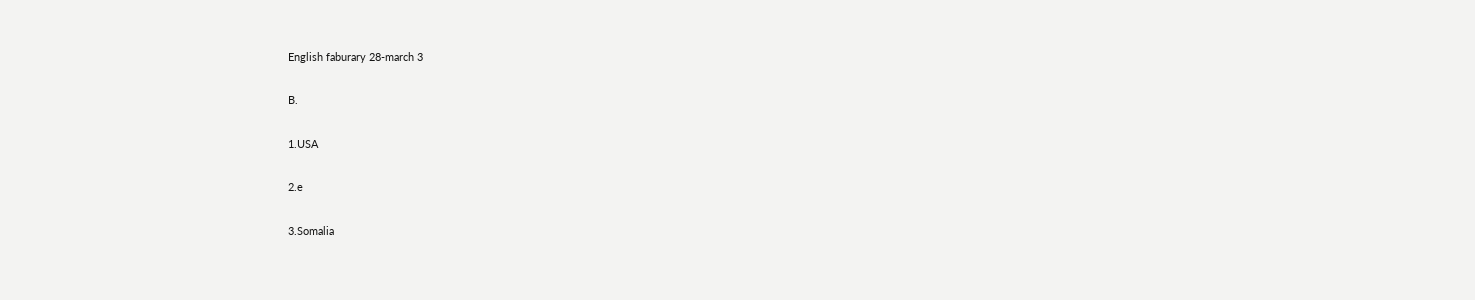English faburary 28-march 3

B.

1.USA

2.e

3.Somalia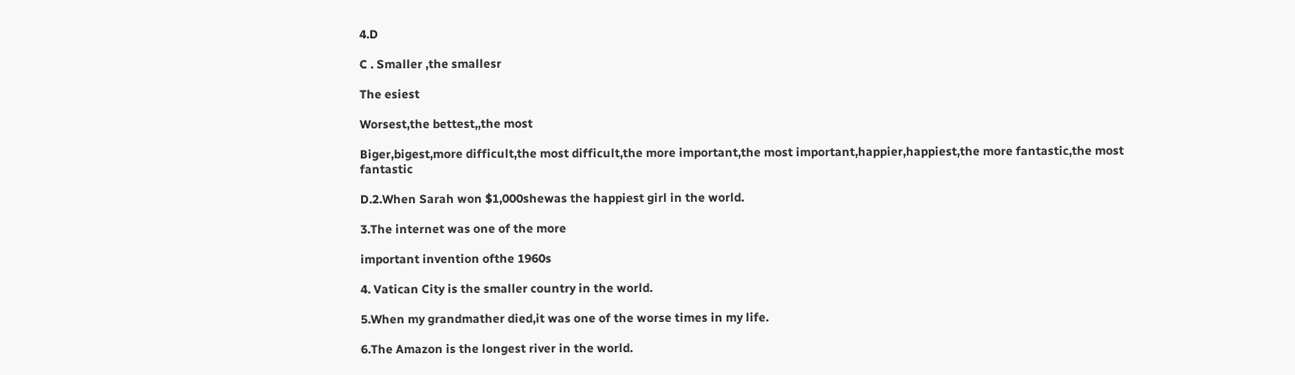4.D

C . Smaller ,the smallesr

The esiest

Worsest,the bettest,,the most

Biger,bigest,more difficult,the most difficult,the more important,the most important,happier,happiest,the more fantastic,the most fantastic

D.2.When Sarah won $1,000shewas the happiest girl in the world.

3.The internet was one of the more

important invention ofthe 1960s

4. Vatican City is the smaller country in the world.

5.When my grandmather died,it was one of the worse times in my life.

6.The Amazon is the longest river in the world.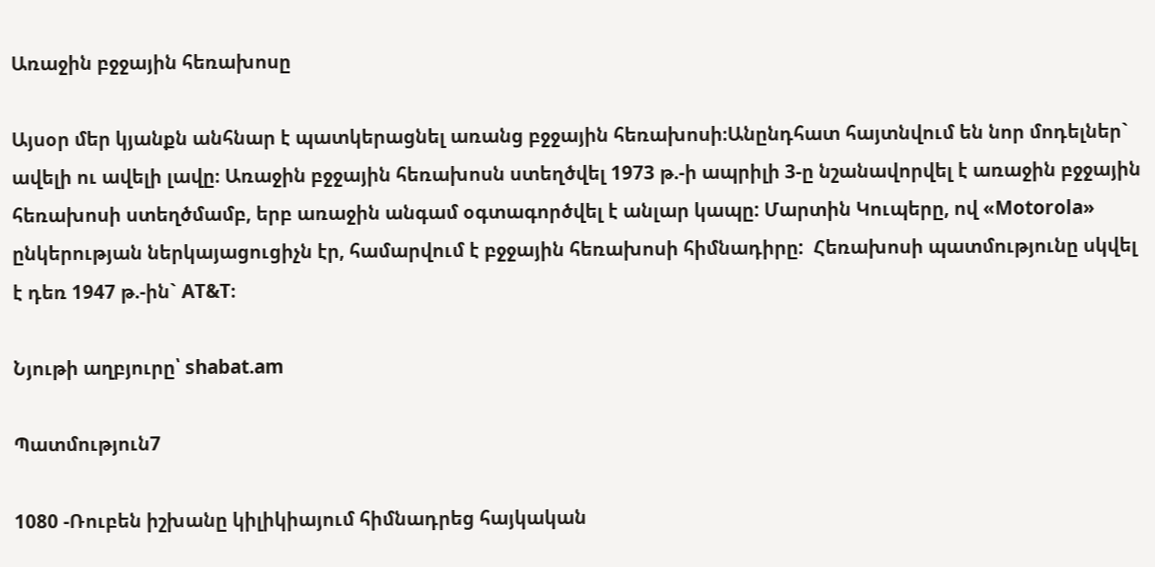Առաջին բջջային հեռախոսը

Այսօր մեր կյանքն անհնար է պատկերացնել առանց բջջային հեռախոսի։Անընդհատ հայտնվում են նոր մոդելներ` ավելի ու ավելի լավը։ Առաջին բջջային հեռախոսն ստեղծվել 1973 թ.-ի ապրիլի 3-ը նշանավորվել է առաջին բջջային հեռախոսի ստեղծմամբ, երբ առաջին անգամ օգտագործվել է անլար կապը: Մարտին Կուպերը, ով «Motorola» ընկերության ներկայացուցիչն էր, համարվում է բջջային հեռախոսի հիմնադիրը:  Հեռախոսի պատմությունը սկվել է դեռ 1947 թ.-ին` AT&T։

Նյութի աղբյուրը՝ shabat.am

Պատմություն7

1080 -Ռուբեն իշխանը կիլիկիայում հիմնադրեց հայկական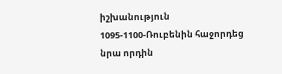իշխանություն
1095-1100-Ռուբենին հաջորդեց նրա որդին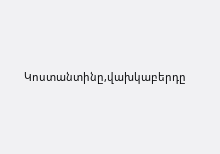Կոստանտինը,վախկաբերդը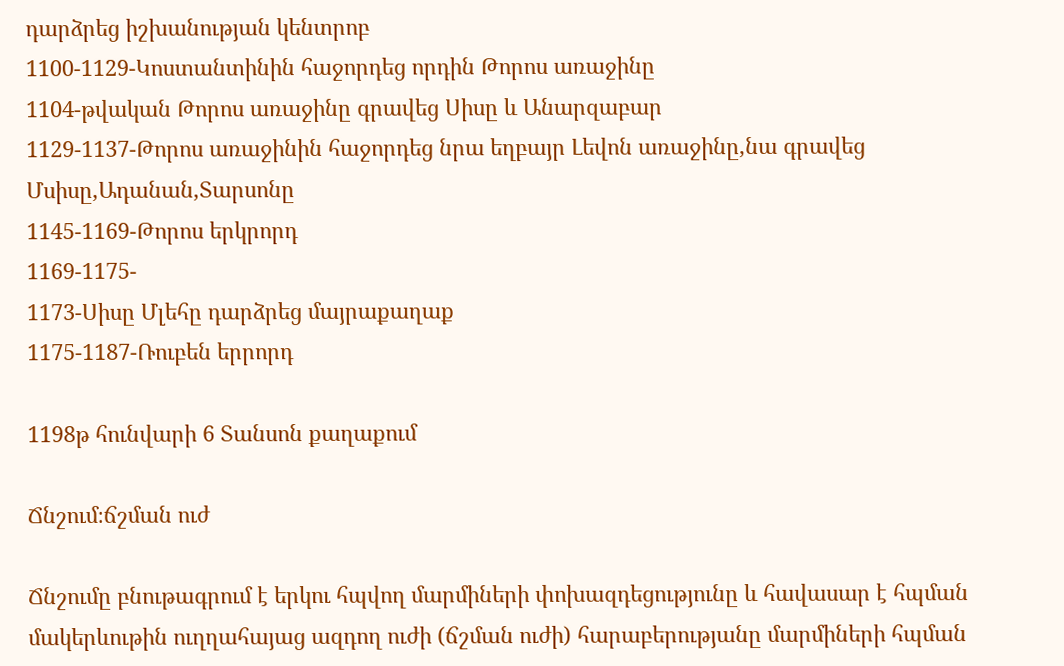դարձրեց իշխանության կենտրոբ
1100-1129-Կոստանտինին հաջորդեց որդին Թորոս առաջինը
1104-թվական Թորոս առաջինը գրավեց Սիսը և Անարզաբար
1129-1137-Թորոս առաջինին հաջորդեց նրա եղբայր Լեվոն առաջինը,նա գրավեց Մսիսը,Ադանան,Տարսոնը
1145-1169-Թորոս երկրորդ
1169-1175-
1173-Սիսը Մլեհը դարձրեց մայրաքաղաք
1175-1187-Ռուբեն երրորդ

1198թ հունվարի 6 Տանսոն քաղաքում

Ճնշում։ճշման ուժ

Ճնշումը բնութագրում է երկու հպվող մարմիների փոխազդեցությունը և հավասար է հպման մակերևութին ուղղահայաց ազդող ուժի (ճշման ուժի) հարաբերությանը մարմիների հպման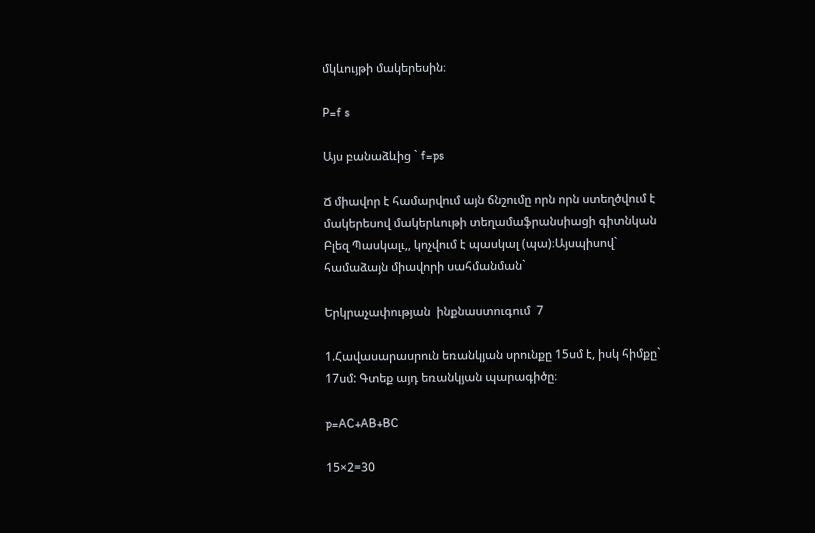մկևույթի մակերեսին։

P=f s

Այս բանաձևից ` f=ps

Ճ միավոր է համարվում այն ճնշումը որն որն ստեղծվում է մակերեսով մակերևութի տեղամաֆրանսիացի գիտնկան Բլեզ Պասկալւ,, կոչվում է պասկալ (պա)։Այսպիսով` համաձայն միավորի սահմանման`

Երկրաչափության  ինքնաստուգում  7

1.Հավասարասրուն եռանկյան սրունքը 15սմ է, իսկ հիմքը` 17սմ: Գտեք այդ եռանկյան պարագիծը։

p=AC+AB+BC

15×2=30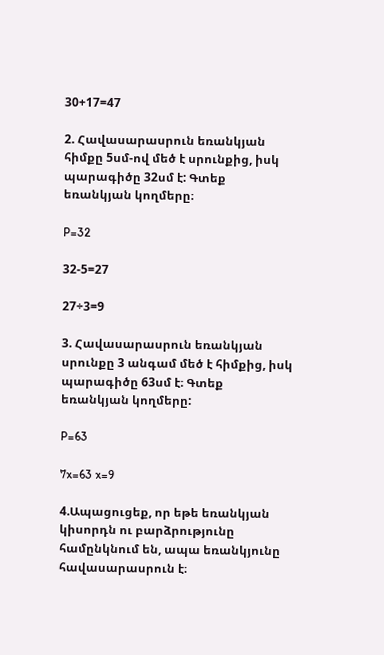30+17=47

2. Հավասարասրուն եռանկյան հիմքը 5սմ-ով մեծ է սրունքից, իսկ պարագիծը 32սմ է: Գտեք եռանկյան կողմերը։

P=32

32-5=27

27÷3=9

3. Հավասարասրուն եռանկյան սրունքը 3 անգամ մեծ է հիմքից, իսկ պարագիծը 63սմ է։ Գտեք եռանկյան կողմերը:

P=63

7x=63 x=9

4.Ապացուցեք, որ եթե եռանկյան կիսորդն ու բարձրությունը համընկնում են, ապա եռանկյունը հավասարասրուն է։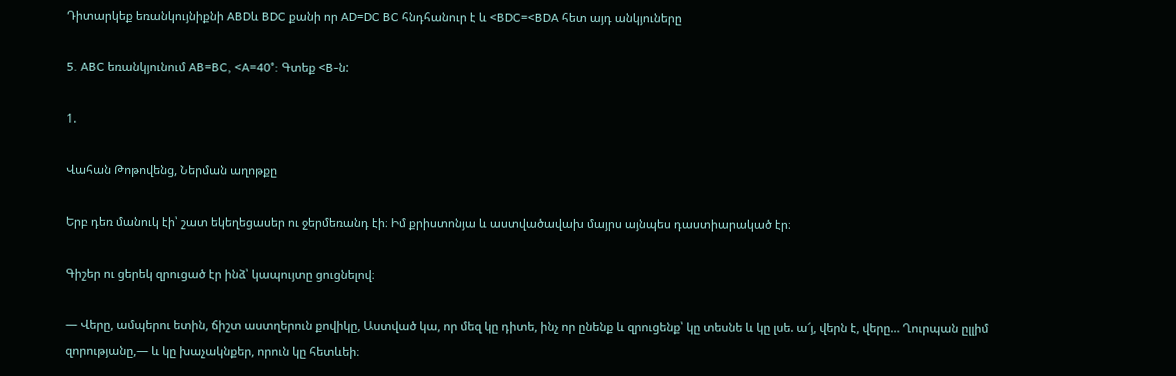Դիտարկեք եռանկույնիքնի ABDև BDC քանի որ AD=DC BC հնդհանուր է և <BDC=<BDA հետ այդ անկյուները

5. ABC եռանկյունում AB=BC, <A=40°: Գտեք <B-ն:

1.

Վահան Թոթովենց, Ներման աղոթքը

Երբ դեռ մանուկ էի՝ շատ եկեղեցասեր ու ջերմեռանդ էի։ Իմ քրիստոնյա և աստվածավախ մայրս այնպես դաստիարակած էր։

Գիշեր ու ցերեկ զրուցած էր ինձ՝ կապույտը ցուցնելով։

— Վերը, ամպերու ետին, ճիշտ աստղերուն քովիկը, Աստված կա, որ մեզ կը դիտե, ինչ որ ընենք և զրուցենք՝ կը տեսնե և կը լսե. ա՜յ, վերն է, վերը… Ղուրպան ըլլիմ զորությանը,— և կը խաչակնքեր, որուն կը հետևեի։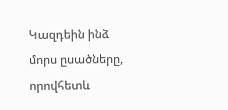Կազդեին ինձ մորս ըսածները, որովհետև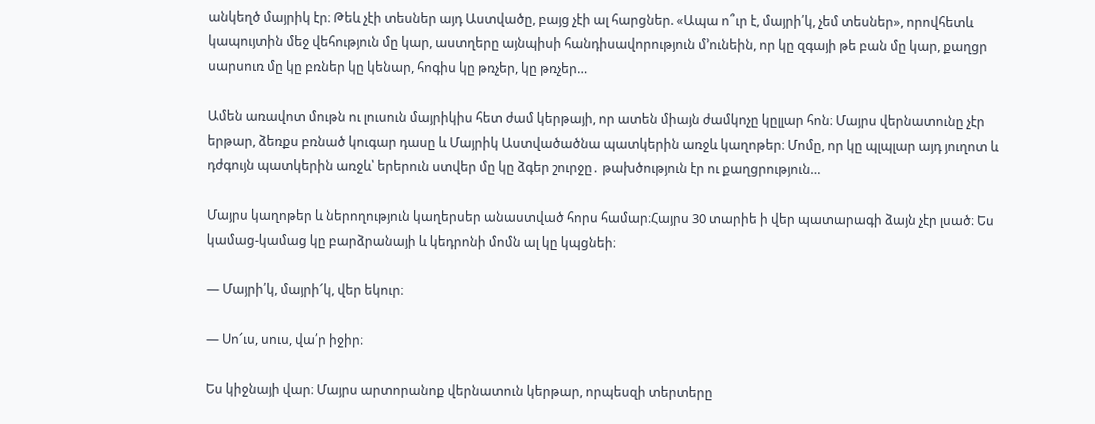անկեղծ մայրիկ էր։ Թեև չէի տեսներ այդ Աստվածը, բայց չէի ալ հարցներ. «Ապա ո՞ւր է, մայրի՛կ, չեմ տեսներ», որովհետև կապույտին մեջ վեհություն մը կար, աստղերը այնպիսի հանդիսավորություն մ՚ունեին, որ կը զգայի թե բան մը կար, քաղցր սարսուռ մը կը բռներ կը կենար, հոգիս կը թռչեր, կը թռչեր…

Ամեն առավոտ մութն ու լուսուն մայրիկիս հետ ժամ կերթայի, որ ատեն միայն ժամկոչը կըլլար հոն։ Մայրս վերնատունը չէր երթար, ձեռքս բռնած կուգար դասը և Մայրիկ Աստվածածնա պատկերին առջև կաղոթեր։ Մոմը, որ կը պլպլար այդ յուղոտ և դժգույն պատկերին առջև՝ երերուն ստվեր մը կը ձգեր շուրջը․ թախծություն էր ու քաղցրություն…

Մայրս կաղոթեր և ներողություն կաղերսեր անաստված հորս համար։Հայրս 30 տարիե ի վեր պատարագի ձայն չէր լսած։ Ես կամաց-կամաց կը բարձրանայի և կեդրոնի մոմն ալ կը կպցնեի։

— Մայրի՛կ, մայրի՜կ, վեր եկուր։

— Սո՜ւս, սուս, վա՛ր իջիր։

Ես կիջնայի վար։ Մայրս արտորանոք վերնատուն կերթար, որպեսզի տերտերը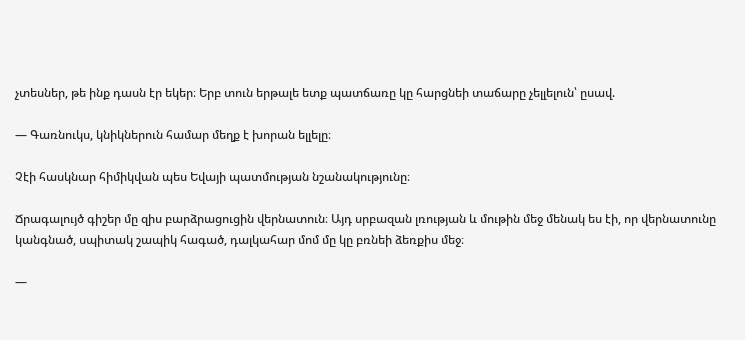չտեսներ, թե ինք դասն էր եկեր։ Երբ տուն երթալե ետք պատճառը կը հարցնեի տաճարը չելլելուն՝ ըսավ.

— Գառնուկս, կնիկներուն համար մեղք է խորան ելլելը։

Չէի հասկնար հիմիկվան պես Եվայի պատմության նշանակությունը։

Ճրագալույծ գիշեր մը զիս բարձրացուցին վերնատուն։ Այդ սրբազան լռության և մութին մեջ մենակ ես էի, որ վերնատունը կանգնած, սպիտակ շապիկ հագած, դալկահար մոմ մը կը բռնեի ձեռքիս մեջ։

—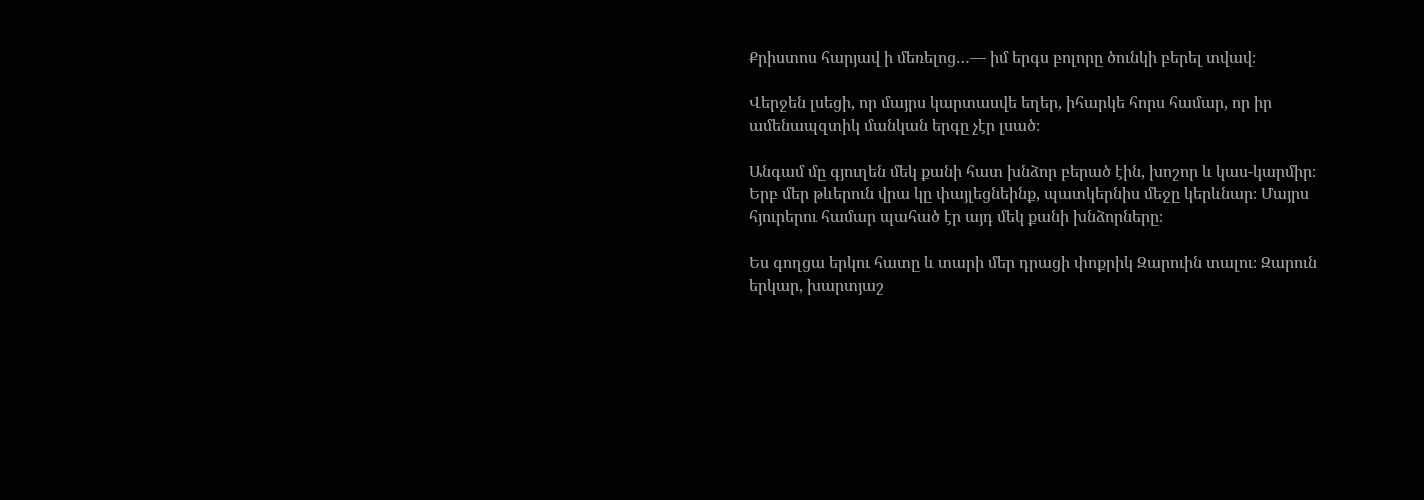Քրիստոս հարյավ ի մեռելոց…— իմ երգս բոլորը ծունկի բերել տվավ։

Վերջեն լսեցի, որ մայրս կարտասվե եղեր, իհարկե հորս համար, որ իր ամենապզտիկ մանկան երգը չէր լսած։

Անգամ մը գյուղեն մեկ քանի հատ խնձոր բերած էին, խոշոր և կաս-կարմիր։ Երբ մեր թևերուն վրա կը փայլեցնեինք, պատկերնիս մեջը կերևնար։ Մայրս հյուրերու համար պահած էր այդ մեկ քանի խնձորները։

Ես գողցա երկու հատը և տարի մեր դրացի փոքրիկ Զարուին տալու։ Զարուն երկար, խարտյաշ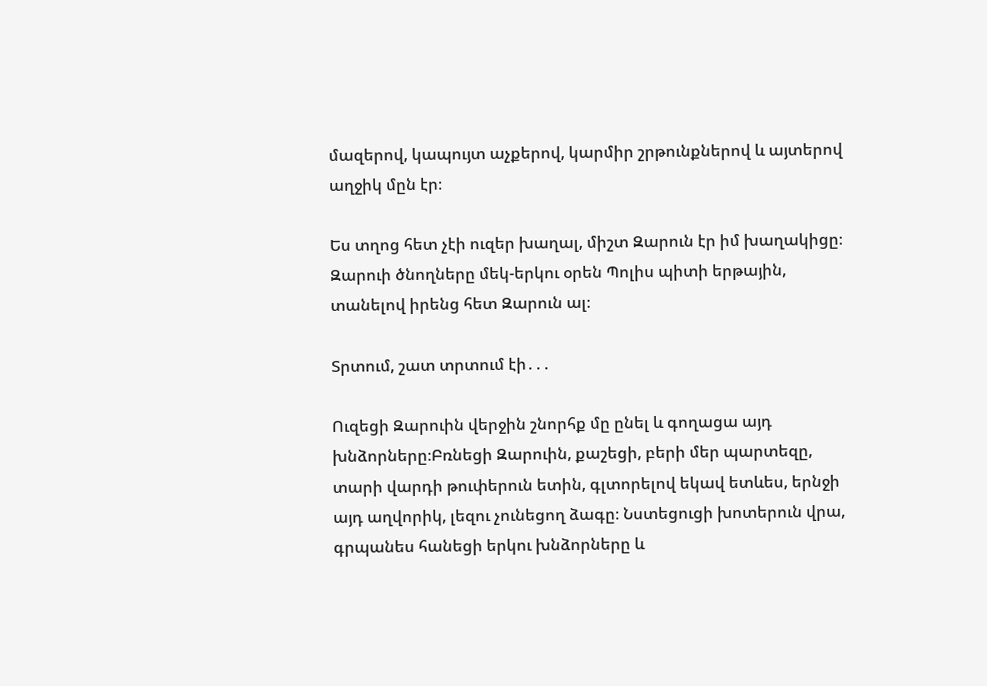մազերով, կապույտ աչքերով, կարմիր շրթունքներով և այտերով աղջիկ մըն էր։

Ես տղոց հետ չէի ուզեր խաղալ, միշտ Զարուն էր իմ խաղակիցը։ Զարուի ծնողները մեկ-երկու օրեն Պոլիս պիտի երթային, տանելով իրենց հետ Զարուն ալ։

Տրտում, շատ տրտում էի․․․

Ուզեցի Զարուին վերջին շնորհք մը ընել և գողացա այդ խնձորները։Բռնեցի Զարուին, քաշեցի, բերի մեր պարտեզը, տարի վարդի թուփերուն ետին, գլտորելով եկավ ետևես, երնջի այդ աղվորիկ, լեզու չունեցող ձագը։ Նստեցուցի խոտերուն վրա, գրպանես հանեցի երկու խնձորները և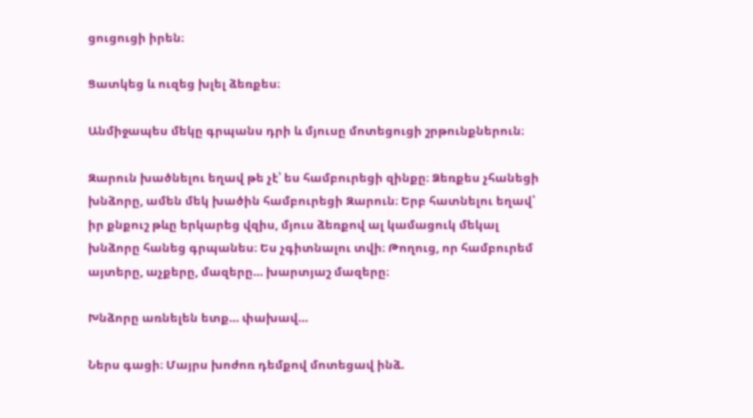ցուցուցի իրեն։

Ցատկեց և ուզեց խլել ձեռքես։

Անմիջապես մեկը գրպանս դրի և մյուսը մոտեցուցի շրթունքներուն։

Զարուն խածնելու եղավ թե չէ՝ ես համբուրեցի զինքը։ Ձեռքես չհանեցի խնձորը, ամեն մեկ խածին համբուրեցի Զարուն։ Երբ հատնելու եղավ՝ իր քնքուշ թևը երկարեց վզիս, մյուս ձեռքով ալ կամացուկ մեկալ խնձորը հանեց գրպանես։ Ես չգիտնալու տվի։ Թողուց, որ համբուրեմ այտերը, աչքերը, մազերը… խարտյաշ մազերը։

Խնձորը առնելեն ետք… փախավ…

Ներս գացի։ Մայրս խոժոռ դեմքով մոտեցավ ինձ.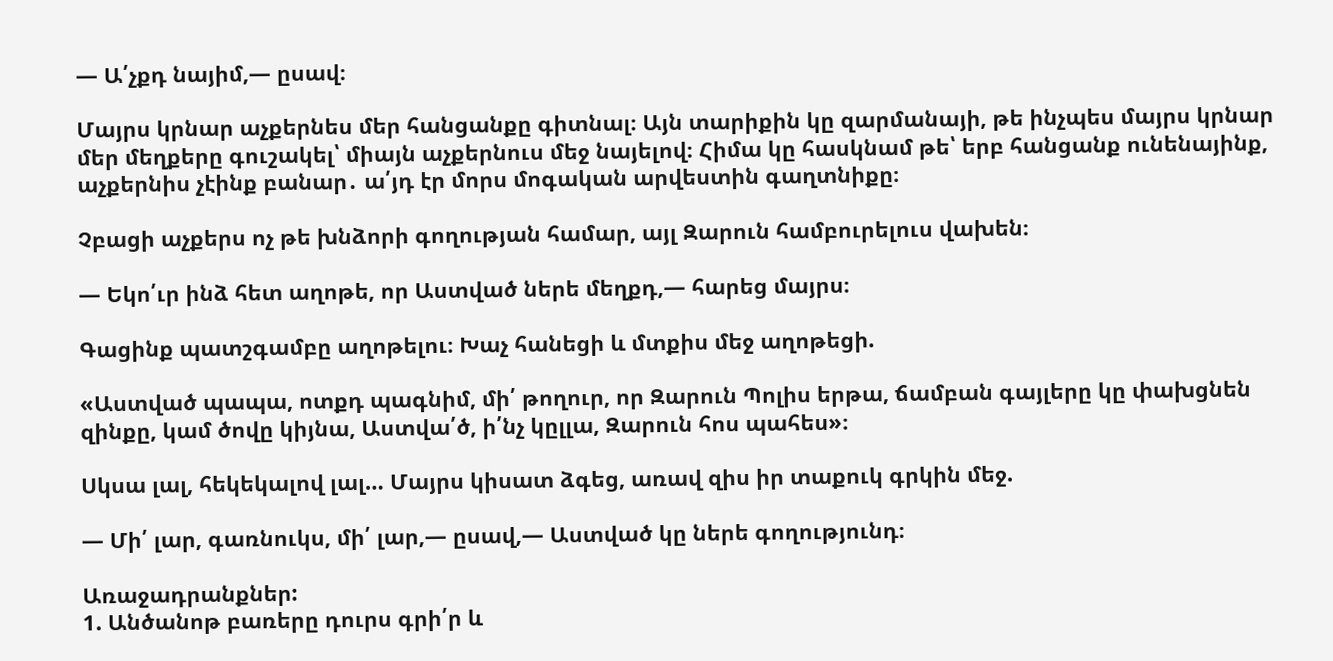— Ա՛չքդ նայիմ,— ըսավ։

Մայրս կրնար աչքերնես մեր հանցանքը գիտնալ։ Այն տարիքին կը զարմանայի, թե ինչպես մայրս կրնար մեր մեղքերը գուշակել՝ միայն աչքերնուս մեջ նայելով։ Հիմա կը հասկնամ թե՝ երբ հանցանք ունենայինք, աչքերնիս չէինք բանար․ ա՛յդ էր մորս մոգական արվեստին գաղտնիքը։

Չբացի աչքերս ոչ թե խնձորի գողության համար, այլ Զարուն համբուրելուս վախեն։

— Եկո՛ւր ինձ հետ աղոթե, որ Աստված ներե մեղքդ,— հարեց մայրս։

Գացինք պատշգամբը աղոթելու։ Խաչ հանեցի և մտքիս մեջ աղոթեցի.

«Աստված պապա, ոտքդ պագնիմ, մի՛ թողուր, որ Զարուն Պոլիս երթա, ճամբան գայլերը կը փախցնեն զինքը, կամ ծովը կիյնա, Աստվա՛ծ, ի՛նչ կըլլա, Զարուն հոս պահես»։

Սկսա լալ, հեկեկալով լալ… Մայրս կիսատ ձգեց, առավ զիս իր տաքուկ գրկին մեջ.

— Մի՛ լար, գառնուկս, մի՛ լար,— ըսավ,— Աստված կը ներե գողությունդ։

Առաջադրանքներ:
1. Անծանոթ բառերը դուրս գրի՛ր և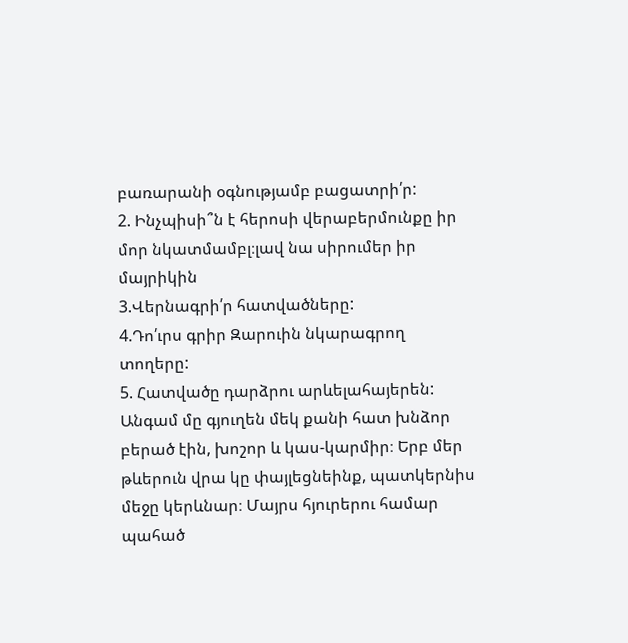բառարանի օգնությամբ բացատրի՛ր:
2. Ինչպիսի՞ն է հերոսի վերաբերմունքը իր մոր նկատմամբլ։լավ նա սիրումեր իր մայրիկին
3.Վերնագրի՛ր հատվածները:
4.Դո՛ւրս գրիր Զարուին նկարագրող տողերը:
5. Հատվածը դարձրու արևելահայերեն:
Անգամ մը գյուղեն մեկ քանի հատ խնձոր բերած էին, խոշոր և կաս-կարմիր։ Երբ մեր թևերուն վրա կը փայլեցնեինք, պատկերնիս մեջը կերևնար։ Մայրս հյուրերու համար պահած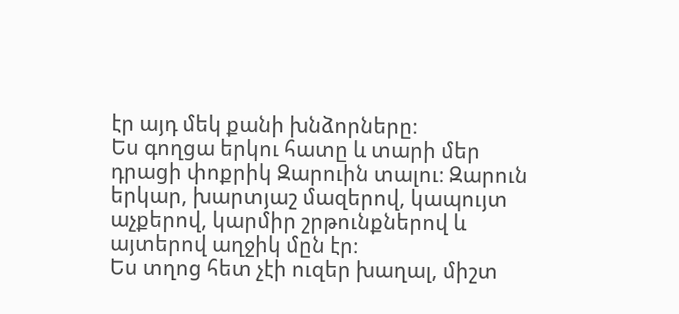էր այդ մեկ քանի խնձորները։
Ես գողցա երկու հատը և տարի մեր դրացի փոքրիկ Զարուին տալու։ Զարուն երկար, խարտյաշ մազերով, կապույտ աչքերով, կարմիր շրթունքներով և այտերով աղջիկ մըն էր։
Ես տղոց հետ չէի ուզեր խաղալ, միշտ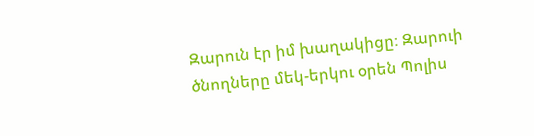Զարուն էր իմ խաղակիցը։ Զարուի ծնողները մեկ-երկու օրեն Պոլիս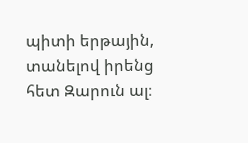պիտի երթային, տանելով իրենց հետ Զարուն ալ։